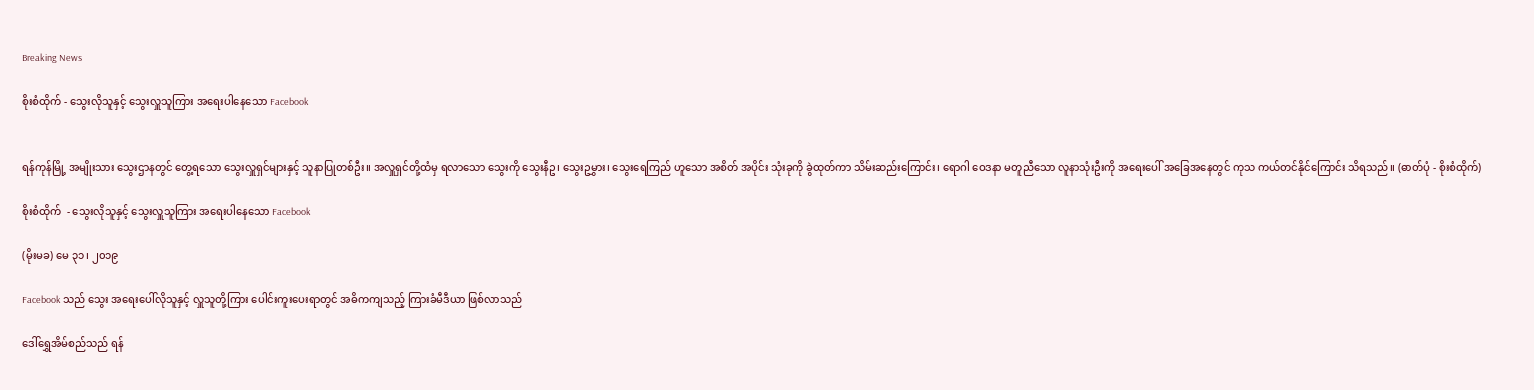Breaking News

စိုးစံထိုက် - သွေးလိုသူနှင့် သွေးလှူသူကြား အရေးပါနေသော Facebook


ရန်ကုန်မြို့ အမျိုးသား သွေးဌာနတွင် တွေ့ရသော သွေးလှူရှင်များနှင့် သူနာပြုတစ်ဦး။ အလှူရှင်တို့ထံမှ ရလာသော သွေးကို သွေးနီဥ၊ သွေးဥမွှား၊ သွေးရေကြည် ဟူသော အစိတ် အပိုင်း သုံးခုကို ခွဲထုတ်ကာ သိမ်းဆည်းကြောင်း၊ ရောဂါ ဝေဒနာ မတူညီသော လူနာသုံးဦးကို အရေးပေါ် အခြေအနေတွင် ကုသ ကယ်တင်နိုင်ကြောင်း သိရသည်။ (ဓာတ်ပုံ - စိုးစံထိုက်)

စိုးစံထိုက်  - သွေးလိုသူနှင့် သွေးလှူသူကြား အရေးပါနေသော Facebook

(မိုးမခ) မေ ၃၁၊ ၂၀၁၉

Facebook သည် သွေး အရေးပေါ်လိုသူနှင့် လှူသူတို့ကြား ပေါင်းကူးပေးရာတွင် အဓိကကျသည့် ကြားခံမီဒီယာ ဖြစ်လာသည်

ဒေါ်ရွှေအိမ်စည်သည် ရန်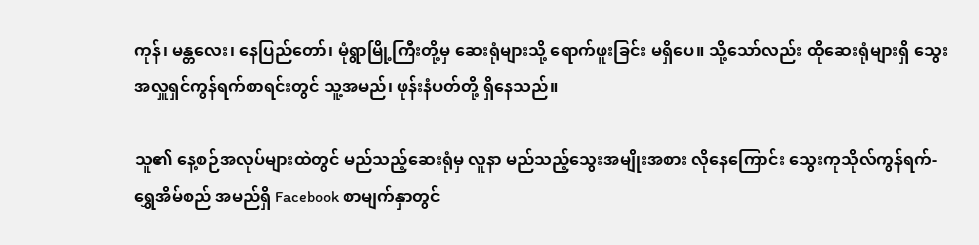ကုန်၊ မန္တလေး၊ နေပြည်တော်၊ မုံရွာမြို့ကြီးတို့မှ ဆေးရုံများသို့ ရောက်ဖူးခြင်း မရှိပေ။ သို့သော်လည်း ထိုဆေးရုံများရှိ သွေးအလှူရှင်ကွန်ရက်စာရင်းတွင် သူ့အမည်၊ ဖုန်းနံပတ်တို့ ရှိနေသည်။

သူ၏ နေ့စဉ်အလုပ်များထဲတွင် မည်သည့်ဆေးရုံမှ လူနာ မည်သည့်သွေးအမျိုးအစား လိုနေကြောင်း သွေးကုသိုလ်ကွန်ရက်-ရွှေအိမ်စည် အမည်ရှိ Facebook စာမျက်နှာတွင်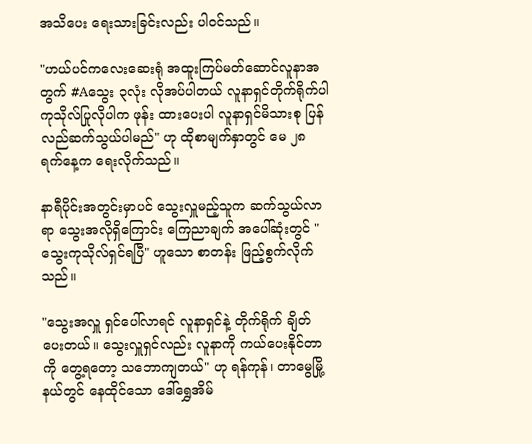အသိပေး ရေးသားခြင်းလည်း ပါဝင်သည်။

"ဟယ်ပင်ကလေးဆေးရုံ အထူးကြပ်မတ်ဆောင်လူနာအတွက် #Aသွေး ၃လုံး လိုအပ်ပါတယ် လူနာရှင်တိုက်ရိုက်ပါ ကုသိုလ်ပြုလိုပါက ဖုန်း ထားပေးပါ လူနာရှင်မိသားစု ပြန်လည်ဆက်သွယ်ပါမည်" ဟု ထိုစာမျက်နှာတွင် မေ ၂၈ ရက်နေ့က ရေးလိုက်သည်။

နာရီပိုင်းအတွင်းမှာပင် သွေးလှူမည့်သူက ဆက်သွယ်လာရာ သွေးအလိုရှိကြောင်း ကြေညာချက် အပေါ်ဆုံးတွင် "သွေးကုသိုလ်ရှင်ရပြီ" ဟူသော စာတန်း ဖြည့်စွက်လိုက်သည်။

"သွေးအလှူ ရှင်ပေါ်လာရင် လူနာရှင်နဲ့ တိုက်ရိုက် ချိတ်ပေးတယ်။ သွေးလှူရှင်လည်း လူနာကို ကယ်ပေးနိုင်တာကို တွေ့ရတော့ သဘောကျတယ်" ဟု ရန်ကုန်၊ တာမွေမြို့နယ်တွင် နေထိုင်သော ဒေါ်ရွှေအိမ်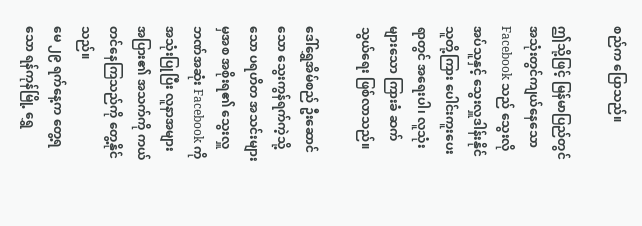စည်က ပြောသည်။

ဤသို့ဖြင့် မြန်မာပြည်တွင် အသုံးတွင်ကျယ်နေသော Facebook သည် သွေးလိုအပ်သူနှင့် သွေးလှူဒါန်းနိုင်သူတို့ကြား ပေါင်းကူးပေးရာတွင် အရေးပါ၊ လူသုံးများသော ကြားခံ ဆက်သွယ်ရေး ဖြစ်လာသည်။

ဒေါ်ရွှေအိမ်စည် ဦးဆောင်သော သွေးကွန်ရက်ကဲ့သို့သော ပရဟိတ အသင်းများမှအစ အစိုးရ၏ သွေးလှူဘဏ်အဆုံး Facebook ကို အသုံးပြုပြီး လူနာအများအပြား၏ အသက်ကို ကယ်တင်နေကြသည်ကို တွေ့နိုင်သည်။
မေ ၂၉ ရက်နေ့က တွေ့ရသော ရန်ကုန်မြို့ ရွှေ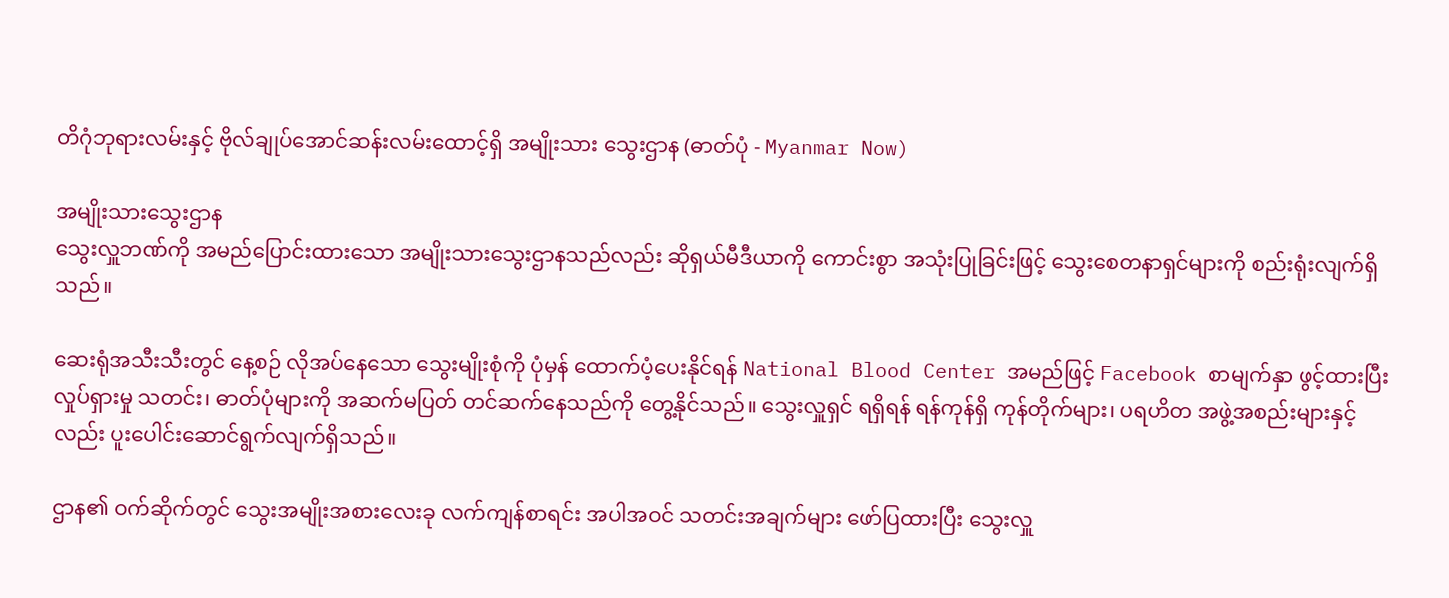တိဂုံဘုရားလမ်းနှင့် ဗိုလ်ချုပ်အောင်ဆန်းလမ်းထောင့်ရှိ အမျိုးသား သွေးဌာန (ဓာတ်ပုံ - Myanmar Now)

အမျိုးသားသွေးဌာန
သွေးလှူဘဏ်ကို အမည်ပြောင်းထားသော အမျိုးသားသွေးဌာနသည်လည်း ဆိုရှယ်မီဒီယာကို ကောင်းစွာ အသုံးပြုခြင်းဖြင့် သွေးစေတနာရှင်များကို စည်းရုံးလျက်ရှိသည်။

ဆေးရုံအသီးသီးတွင် နေ့စဉ် လိုအပ်နေသော သွေးမျိုးစုံကို ပုံမှန် ထောက်ပံ့ပေးနိုင်ရန် National Blood Center အမည်ဖြင့် Facebook စာမျက်နှာ ဖွင့်ထားပြီး လှုပ်ရှားမှု သတင်း၊ ဓာတ်ပုံများကို အဆက်မပြတ် တင်ဆက်နေသည်ကို တွေ့နိုင်သည်။ သွေးလှူရှင် ရရှိရန် ရန်ကုန်ရှိ ကုန်တိုက်များ၊ ပရဟိတ အဖွဲ့အစည်းများနှင့်လည်း ပူးပေါင်းဆောင်ရွက်လျက်ရှိသည်။

ဌာန၏ ဝက်ဆိုက်တွင် သွေးအမျိုးအစားလေးခု လက်ကျန်စာရင်း အပါအဝင် သတင်းအချက်များ ဖော်ပြထားပြီး သွေးလှူ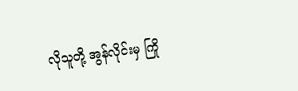လိုသူတို့ အွန်လိုင်းမှ ကြို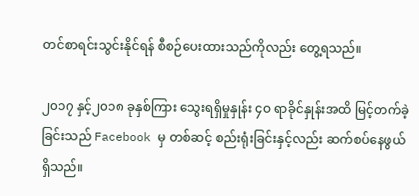တင်စာရင်းသွင်းနိုင်ရန် စီစဉ်ပေးထားသည်ကိုလည်း တွေ့ရသည်။

၂၀၁၇ နှင့်၂၀၁၈ ခုနှစ်ကြား သွေးရရှိမှုနှုန်း ၄ဝ ရာခိုင်နှုန်းအထိ မြင့်တက်ခဲ့ခြင်းသည် Facebook မှ တစ်ဆင့် စည်းရုံးခြင်းနှင့်လည်း ဆက်စပ်နေဖွယ်ရှိသည်။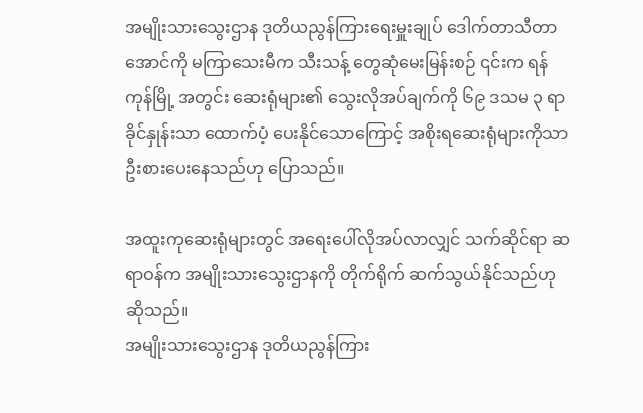အမျိုးသားသွေးဌာန ဒုတိယညွန်ကြားရေးမှူးချုပ် ဒေါက်တာသီတာအောင်ကို မကြာသေးမီက သီးသန့် တွေဆုံမေးမြန်းစဉ် ၎င်းက ရန်ကုန်မြို့ အတွင်း ဆေးရုံများ၏ သွေးလိုအပ်ချက်ကို ၆၉ ဒသမ ၃ ရာခိုင်နှုန်းသာ ထောက်ပံ့ ပေးနိုင်သောကြောင့် အစိုးရဆေးရုံများကိုသာ ဦးစားပေးနေသည်ဟု ပြောသည်။

အထူးကုဆေးရုံများတွင် အရေးပေါ်လိုအပ်လာလျှင် သက်ဆိုင်ရာ ဆရာဝန်က အမျိုးသားသွေးဌာနကို တိုက်ရိုက် ဆက်သွယ်နိုင်သည်ဟု ဆိုသည်။
အမျိုးသားသွေးဌာန ဒုတိယညွန်ကြား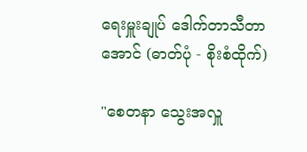ရေးမှူးချုပ် ဒေါက်တာသီတာအောင် (ဓာတ်ပုံ - စိုးစံထိုက်)

"စေတနာ သွေးအလှူ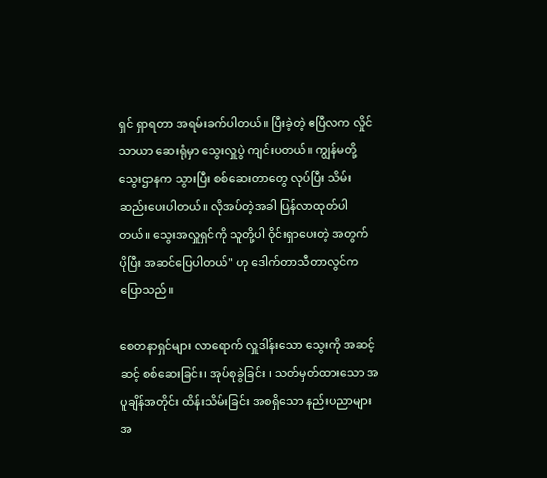ရှင် ရှာရတာ အရမ်းခက်ပါတယ်။ ပြီးခဲ့တဲ့ ဧပြီလက လှိုင်သာယာ ဆေးရုံမှာ သွေးလှူပွဲ ကျင်းပတယ်။ ကျွန်မတို့ သွေးဌာနက သွားပြီး စစ်ဆေးတာတွေ လုပ်ပြီး သိမ်းဆည်းပေးပါတယ်။ လိုအပ်တဲ့အခါ ပြန်လာထုတ်ပါတယ်။ သွေးအလှူရှင်ကို သူတို့ပါ ဝိုင်းရှာပေးတဲ့ အတွက် ပိုပြီး အဆင်ပြေပါတယ်" ဟု ဒေါက်တာသီတာလွင်က ပြောသည်။

စေတနာရှင်များ လာရောက် လှူဒါန်းသော သွေးကို အဆင့်ဆင့် စစ်ဆေးခြင်း၊ အုပ်စုခွဲခြင်း ၊ သတ်မှတ်ထားသော အပူချိန်အတိုင်း ထိန်းသိမ်းခြင်း အစရှိသော နည်းပညာများအ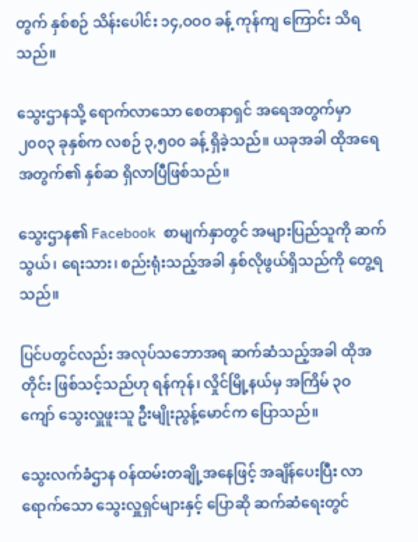တွက် နှစ်စဉ် သိန်းပေါင်း ၁၄,ဝဝဝ ခန့် ကုန်ကျ ကြောင်း သိရသည်။

သွေးဌာနသို့ ရောက်လာသော စေတနာရှင် အရေအတွက်မှာ ၂၀၀၃ ခုနှစ်က လစဉ် ၃,၅၀၀ ခန့် ရှိခဲ့သည်။ ယခုအခါ ထိုအရေအတွက်၏ နှစ်ဆ ရှိလာပြီဖြစ်သည်။

သွေးဌာန၏ Facebook စာမျက်နှာတွင် အများပြည်သူကို ဆက်သွယ်၊ ရေးသား၊ စည်းရုံးသည့်အခါ နှစ်လိုဖွယ်ရှိသည်ကို တွေ့ရသည်။

ပြင်ပတွင်လည်း အလုပ်သဘောအရ ဆက်ဆံသည့်အခါ ထိုအတိုင်း ဖြစ်သင့်သည်ဟု ရန်ကုန်၊ လှိုင်မြို့နယ်မှ အကြိမ် ၃ဝ ကျော် သွေးလှူဖူးသူ ဦးမျိုးညွန့်မောင်က ပြောသည်။

သွေးလက်ခံဌာန ဝန်ထမ်းတချို့အနေဖြင့် အချိန်ပေးပြီး လာရောက်သော သွေးလှူရှင်များနှင့် ပြောဆို ဆက်ဆံရေးတွင်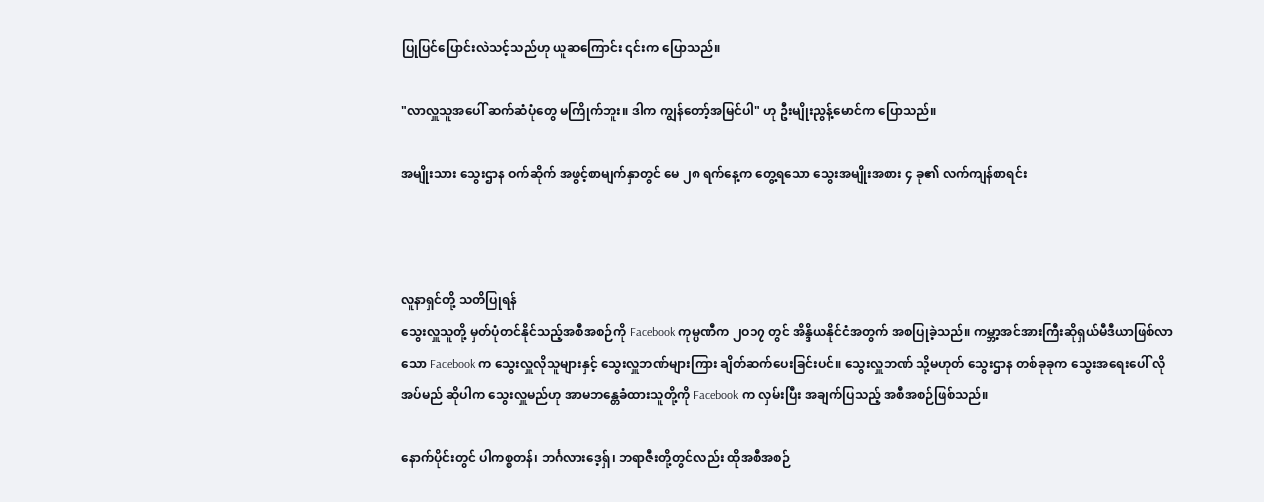ပြုပြင်ပြောင်းလဲသင့်သည်ဟု ယူဆကြောင်း ၎င်းက ပြောသည်။

"လာလှူသူအပေါ် ဆက်ဆံပုံတွေ မကြိုက်ဘူး။ ဒါက ကျွန်တော့်အမြင်ပါ" ဟု ဦးမျိုးညွန့်မောင်က ပြောသည်။

အမျိုးသား သွေးဌာန ဝက်ဆိုက် အဖွင့်စာမျက်နှာတွင် မေ ၂၈ ရက်နေ့က တွေ့ရသော သွေးအမျိုးအစား ၄ ခု၏ လက်ကျန်စာရင်း



လူနာရှင်တို့ သတိပြုရန်
သွေးလှူသူတို့ မှတ်ပုံတင်နိုင်သည့်အစီအစဉ်ကို Facebook ကုမ္ပဏီက ၂ဝ၁၇ တွင် အိန္ဒိယနိုင်ငံအတွက် အစပြုခဲ့သည်။ ကမ္ဘာ့အင်အားကြီးဆိုရှယ်မီဒီယာဖြစ်လာသော Facebook က သွေးလှူလိုသူများနှင့် သွေးလှူဘဏ်များကြား ချိတ်ဆက်ပေးခြင်းပင်။ သွေးလှူဘဏ် သို့မဟုတ် သွေးဌာန တစ်ခုခုက သွေးအရေးပေါ် လိုအပ်မည် ဆိုပါက သွေးလှူမည်ဟု အာမဘန္တေခံထားသူတို့ကို Facebook က လှမ်းပြီး အချက်ပြသည့် အစီအစဉ်ဖြစ်သည်။

နောက်ပိုင်းတွင် ပါကစ္စတန်၊ ဘင်္ဂလားဒေ့ရှ်၊ ဘရာဇီးတို့တွင်လည်း ထိုအစီအစဉ်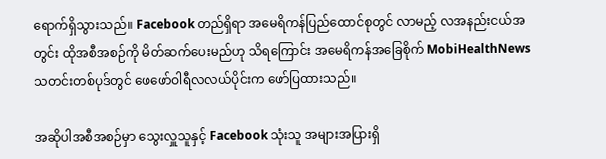ရောက်ရှိသွားသည်။ Facebook တည်ရှိရာ အမေရိကန်ပြည်ထောင်စုတွင် လာမည့် လအနည်းငယ်အတွင်း ထိုအစီအစဉ်ကို မိတ်ဆက်ပေးမည်ဟု သိရကြောင်း အမေရိကန်အခြေစိုက် MobiHealthNews သတင်းတစ်ပုဒ်တွင် ဖေဖော်ဝါရီလလယ်ပိုင်းက ဖော်ပြထားသည်။

အဆိုပါအစီအစဉ်မှာ သွေးလှူသူနှင့် Facebook သုံးသူ အများအပြားရှိ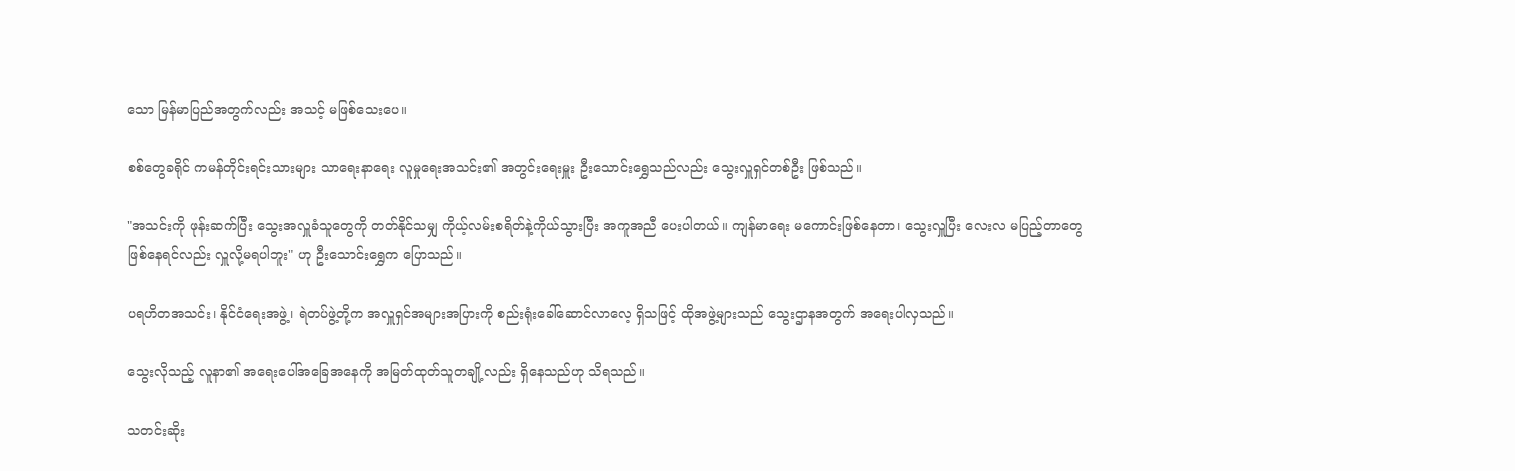သော မြန်မာပြည်အတွက်လည်း အသင့် မဖြစ်သေးပေ။

စစ်တွေခရိုင် ကမန်တိုင်းရင်းသားများ သာရေးနာရေး လူမှုရေးအသင်း၏ အတွင်းရေးမှူး ဦးသောင်းရွှေသည်လည်း သွေးလှူရှင်တစ်ဦး ဖြစ်သည်။

"အသင်းကို ဖုန်းဆက်ပြီး သွေးအလှူခံသူတွေကို တတ်နိုင်သမျှ ကိုယ့်လမ်းစရိတ်နဲ့ကိုယ်သွားပြီး အကူအညီ ပေးပါတယ်။ ကျန်မာရေး မကောင်းဖြစ်နေတာ၊ သွေးလှူပြီး လေးလ မပြည့်တာတွေ ဖြစ်နေရင်လည်း လှူလို့မရပါဘူး" ဟု ဦးသောင်းရွှေက ပြောသည်။

ပရဟိတအသင်း၊ နိုင်ငံရေးအဖွဲ့၊ ရဲတပ်ဖွဲ့တို့က အလှူရှင်အများအပြားကို စည်းရုံးခေါ်ဆောင်လာလေ့ ရှိသဖြင့် ထိုအဖွဲ့များသည် သွေးဌာနအတွက် အရေးပါလှသည်။

သွေးလိုသည့် လူနာ၏ အရေးပေါ်အခြေအနေကို အမြတ်ထုတ်သူတချို့လည်း ရှိနေသည်ဟု သိရသည်။

သတင်းဆိုး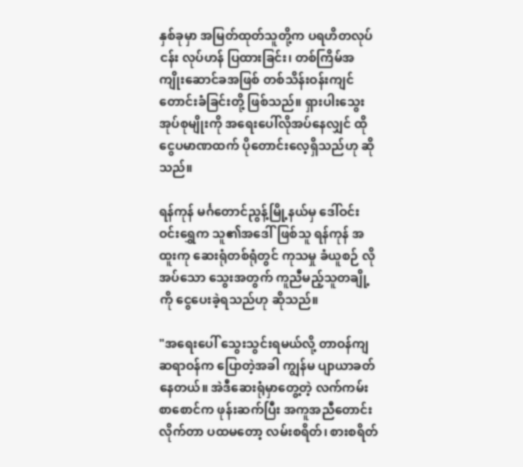နှစ်ခုမှာ အမြတ်ထုတ်သူတို့က ပရဟိတလုပ်ငန်း လုပ်ဟန် ပြထားခြင်း၊ တစ်ကြိမ်အကျိုးဆောင်ခအဖြစ် တစ်သိန်းဝန်းကျင် တောင်းခံခြင်းတို့ ဖြစ်သည်။ ရှားပါးသွေးအုပ်စုမျိုးကို အရေးပေါ်လိုအပ်နေလျှင် ထိုငွေပမာဏထက် ပိုတောင်းလေ့ရှိသည်ဟု ဆိုသည်။

ရန်ကုန် မင်္ဂတောင်ညွန့်မြို့နယ်မှ ဒေါ်ဝင်းဝင်းရွှေက သူ၏အဒေါ်ဖြစ်သူ ရန်ကုန် အထူးကု ဆေးရုံတစ်ရုံတွင် ကုသမှု ခံယူစဉ် လိုအပ်သော သွေးအတွက် ကူညီမည့်သူတချို့ကို ငွေပေးခဲ့ရသည်ဟု ဆိုသည်။

"အရေးပေါ် သွေးသွင်းရမယ်လို့ တာဝန်ကျ ဆရာဝန်က ပြောတဲ့အခါ ကျွန်မ ပျာယာခတ်နေတယ်။ အဲဒီဆေးရုံမှာတွေ့တဲ့ လက်ကမ်းစာစောင်က ဖုန်းဆက်ပြီး အကူအညီတောင်းလိုက်တာ ပထမတော့ လမ်းစရိတ်၊ စားစရိတ်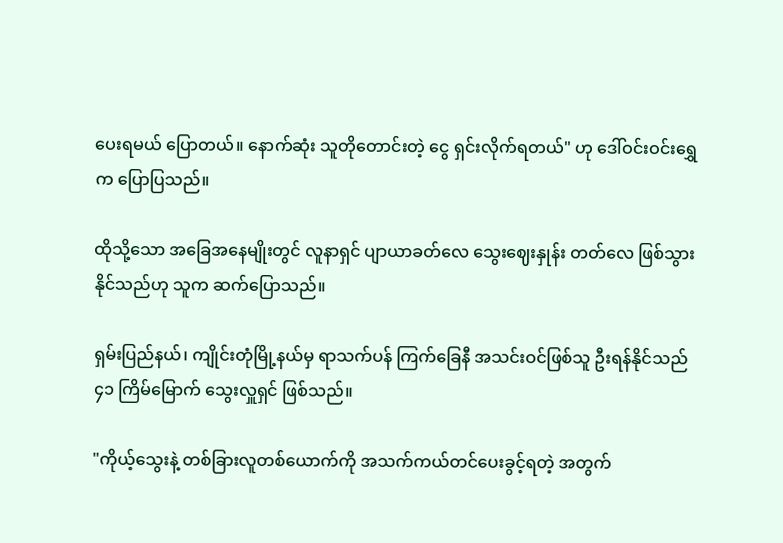ပေးရမယ် ပြောတယ်။ နောက်ဆုံး သူတိုတောင်းတဲ့ ငွေ ရှင်းလိုက်ရတယ်" ဟု ဒေါ်ဝင်းဝင်းရွှေက ပြောပြသည်။

ထိုသို့သော အခြေအနေမျိုးတွင် လူနာရှင် ပျာယာခတ်လေ သွေးဈေးနှုန်း တတ်လေ ဖြစ်သွားနိုင်သည်ဟု သူက ဆက်ပြောသည်။

ရှမ်းပြည်နယ်၊ ကျိုင်းတုံမြို့နယ်မှ ရာသက်ပန် ကြက်ခြေနီ အသင်းဝင်ဖြစ်သူ ဦးရန်နိုင်သည် ၄၁ ကြိမ်မြောက် သွေးလှူရှင် ဖြစ်သည်။

"ကိုယ့်သွေးနဲ့ တစ်ခြားလူတစ်ယောက်ကို အသက်ကယ်တင်ပေးခွင့်ရတဲ့ အတွက်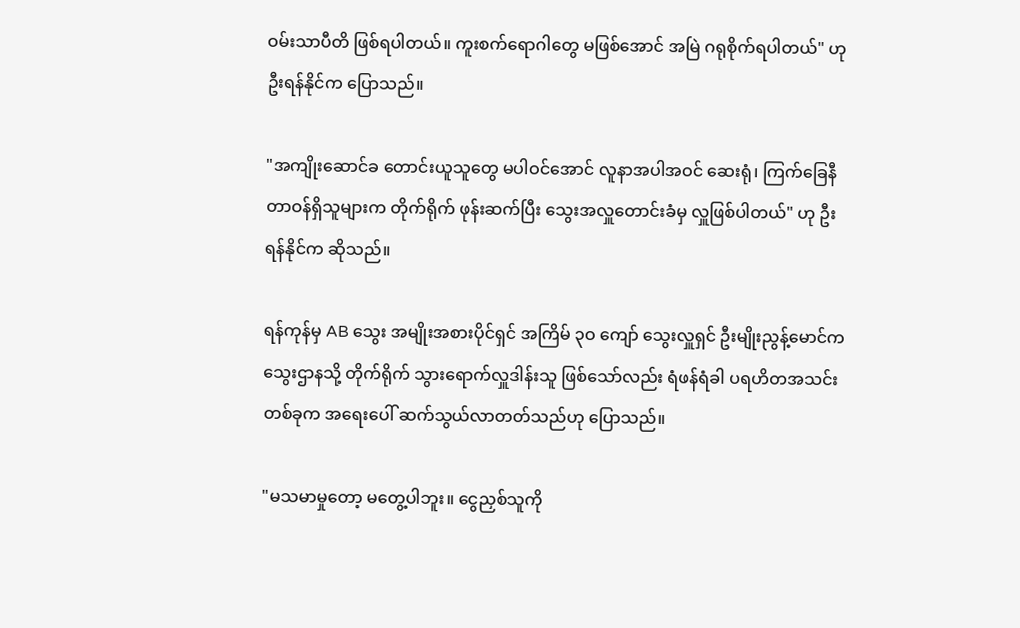ဝမ်းသာပီတိ ဖြစ်ရပါတယ်။ ကူးစက်ရောဂါတွေ မဖြစ်အောင် အမြဲ ဂရုစိုက်ရပါတယ်" ဟု ဦးရန်နိုင်က ပြောသည်။

"အကျိုးဆောင်ခ တောင်းယူသူတွေ မပါဝင်အောင် လူနာအပါအဝင် ဆေးရုံ၊ ကြက်ခြေနီ တာဝန်ရှိသူများက တိုက်ရိုက် ဖုန်းဆက်ပြီး သွေးအလှူတောင်းခံမှ လှူဖြစ်ပါတယ်" ဟု ဦးရန်နိုင်က ဆိုသည်။

ရန်ကုန်မှ AB သွေး အမျိုးအစားပိုင်ရှင် အကြိမ် ၃ဝ ကျော် သွေးလှူရှင် ဦးမျိုးညွန့်မောင်က သွေးဌာနသို့ တိုက်ရိုက် သွားရောက်လှူဒါန်းသူ ဖြစ်သော်လည်း ရံဖန်ရံခါ ပရဟိတအသင်းတစ်ခုက အရေးပေါ် ဆက်သွယ်လာတတ်သည်ဟု ပြောသည်။

"မသမာမှုတော့ မတွေ့ပါဘူး။ ငွေညှစ်သူကို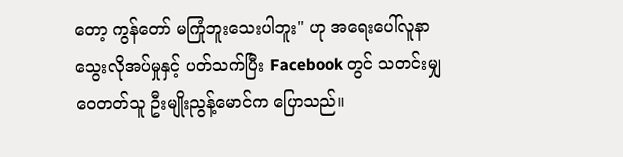တော့ ကွန်တော် မကြုံဘူးသေးပါဘူး" ဟု အရေးပေါ်လူနာ သွေးလိုအပ်မှုနှင့် ပတ်သက်ပြီး Facebook တွင် သတင်းမျှဝေတတ်သူ ဦးမျိုးညွန့်မောင်က ပြောသည်။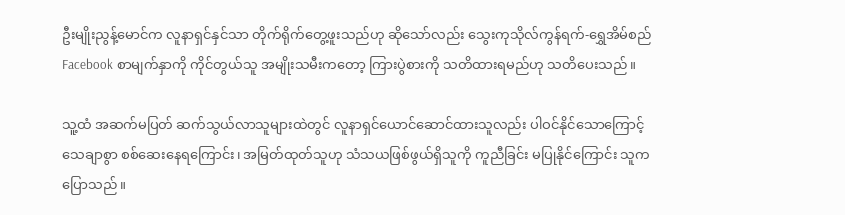ဦးမျိုးညွန့်မောင်က လူနာရှင်နှင်သာ တိုက်ရိုက်တွေ့ဖူးသည်ဟု ဆိုသော်လည်း သွေးကုသိုလ်ကွန်ရက်-ရွှေအိမ်စည် Facebook စာမျက်နှာကို ကိုင်တွယ်သူ အမျိုးသမီးကတော့ ကြားပွဲစားကို သတိထားရမည်ဟု သတိပေးသည်။

သူ့ထံ အဆက်မပြတ် ဆက်သွယ်လာသူများထဲတွင် လူနာရှင်ယောင်ဆောင်ထားသူလည်း ပါဝင်နိုင်သောကြောင့် သေချာစွာ စစ်ဆေးနေရကြောင်း၊ အမြတ်ထုတ်သူဟု သံသယဖြစ်ဖွယ်ရှိသူကို ကူညီခြင်း မပြုနိုင်ကြောင်း သူက ပြောသည်။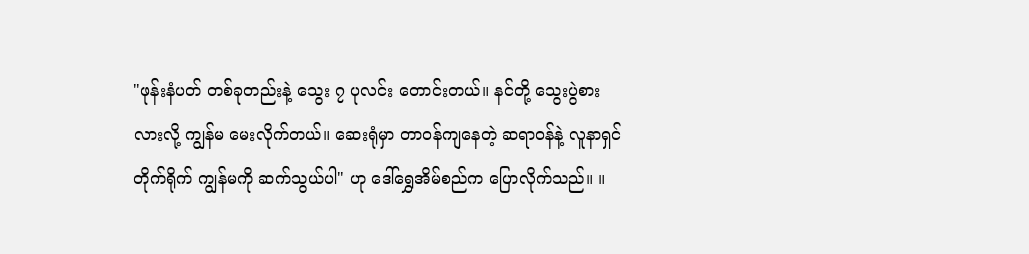"ဖုန်းနံပတ် တစ်ခုတည်းနဲ့ သွေး ၇ ပုလင်း တောင်းတယ်။ နင်တို့ သွေးပွဲစားလားလို့ ကျွန်မ မေးလိုက်တယ်။ ဆေးရုံမှာ တာဝန်ကျနေတဲ့ ဆရာဝန်နဲ့ လူနာရှင် တိုက်ရိုက် ကျွန်မကို ဆက်သွယ်ပါ" ဟု ဒေါ်ရွှေအိမ်စည်က ပြောလိုက်သည်။ ။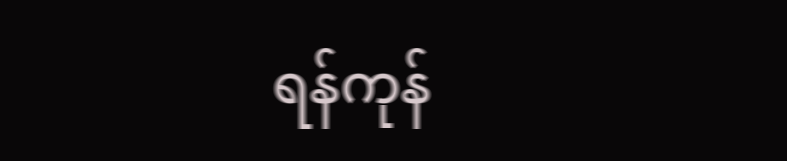ရန်ကုန်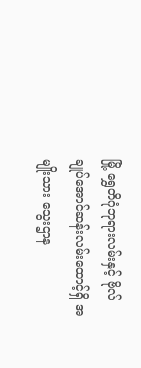မြို့ ရွှေတိဂုံဘုရားလမ်းနှင့် ဗိုလ်ချုပ်အောင်ဆန်းလမ်းထောင့်ရှိ အမျိုးသား သွေးဌာန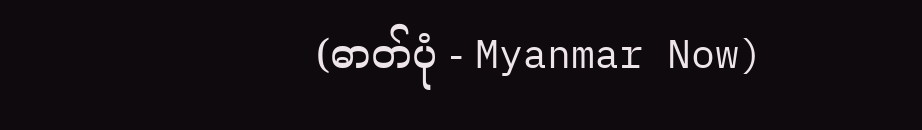(ဓာတ်ပုံ - Myanmar Now)